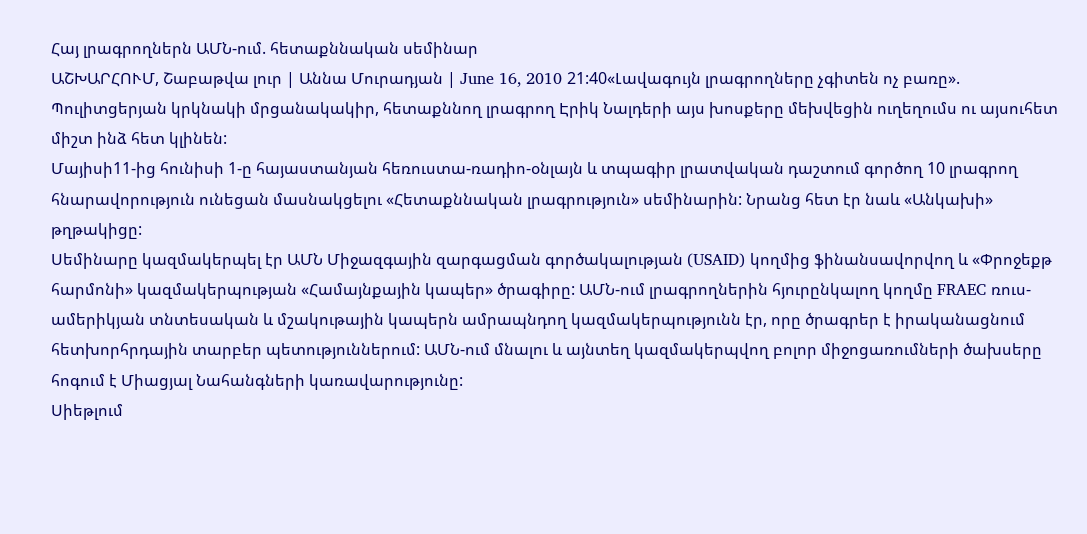Հայ լրագրողներն ԱՄՆ-ում. հետաքննական սեմինար
ԱՇԽԱՐՀՈՒՄ, Շաբաթվա լուր | Աննա Մուրադյան | June 16, 2010 21:40«Լավագույն լրագրողները չգիտեն ոչ բառը». Պուլիտցերյան կրկնակի մրցանակակիր, հետաքննող լրագրող Էրիկ Նալդերի այս խոսքերը մեխվեցին ուղեղումս ու այսուհետ միշտ ինձ հետ կլինեն:
Մայիսի11-ից հունիսի 1-ը հայաստանյան հեռուստա-ռադիո-օնլայն և տպագիր լրատվական դաշտում գործող 10 լրագրող հնարավորություն ունեցան մասնակցելու «Հետաքննական լրագրություն» սեմինարին: Նրանց հետ էր նաև «Անկախի» թղթակիցը:
Սեմինարը կազմակերպել էր ԱՄՆ Միջազգային զարգացման գործակալության (USAID) կողմից ֆինանսավորվող և «Փրոջեքթ հարմոնի» կազմակերպության «Համայնքային կապեր» ծրագիրը: ԱՄՆ-ում լրագրողներին հյուրընկալող կողմը FRAEC ռուս-ամերիկյան տնտեսական և մշակութային կապերն ամրապնդող կազմակերպությունն էր, որը ծրագրեր է իրականացնում հետխորհրդային տարբեր պետություններում: ԱՄՆ-ում մնալու և այնտեղ կազմակերպվող բոլոր միջոցառումների ծախսերը հոգում է Միացյալ Նահանգների կառավարությունը:
Սիեթլում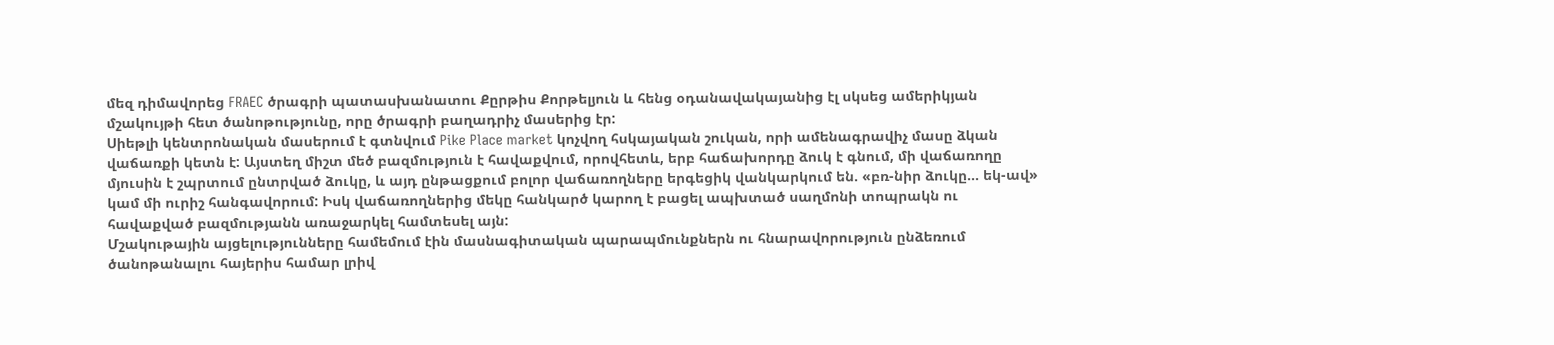մեզ դիմավորեց FRAEC ծրագրի պատասխանատու Քըրթիս Քորթելյուն և հենց օդանավակայանից էլ սկսեց ամերիկյան մշակույթի հետ ծանոթությունը, որը ծրագրի բաղադրիչ մասերից էր:
Սիեթլի կենտրոնական մասերում է գտնվում Pike Place market կոչվող հսկայական շուկան, որի ամենագրավիչ մասը ձկան վաճառքի կետն է: Այստեղ միշտ մեծ բազմություն է հավաքվում, որովհետև, երբ հաճախորդը ձուկ է գնում, մի վաճառողը մյուսին է շպրտում ընտրված ձուկը, և այդ ընթացքում բոլոր վաճառողները երգեցիկ վանկարկում են. «բռ-նիր ձուկը… եկ-ավ» կամ մի ուրիշ հանգավորում: Իսկ վաճառողներից մեկը հանկարծ կարող է բացել ապխտած սաղմոնի տոպրակն ու հավաքված բազմությանն առաջարկել համտեսել այն:
Մշակութային այցելությունները համեմում էին մասնագիտական պարապմունքներն ու հնարավորություն ընձեռում ծանոթանալու հայերիս համար լրիվ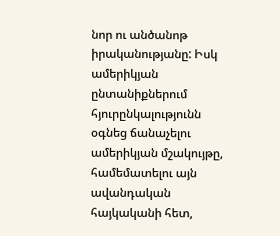նոր ու անծանոթ իրականությանը: Իսկ ամերիկյան ընտանիքներում հյուրընկալությունն օգնեց ճանաչելու ամերիկյան մշակույթը, համեմատելու այն ավանդական հայկականի հետ,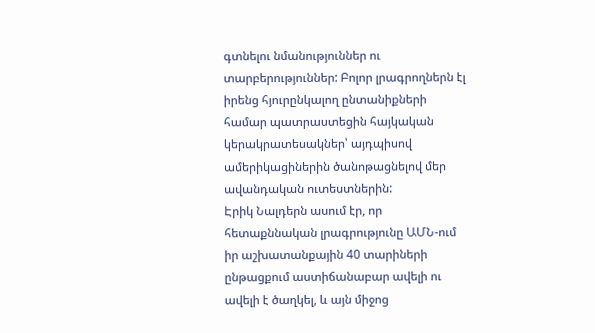գտնելու նմանություններ ու տարբերություններ: Բոլոր լրագրողներն էլ իրենց հյուրընկալող ընտանիքների համար պատրաստեցին հայկական կերակրատեսակներ՝ այդպիսով ամերիկացիներին ծանոթացնելով մեր ավանդական ուտեստներին:
Էրիկ Նալդերն ասում էր, որ հետաքննական լրագրությունը ԱՄՆ-ում իր աշխատանքային 40 տարիների ընթացքում աստիճանաբար ավելի ու ավելի է ծաղկել, և այն միջոց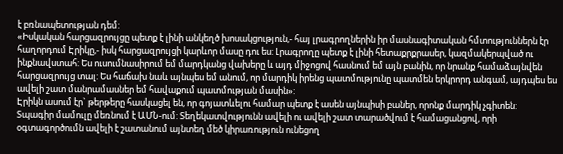է բռնապետության դեմ:
«Իսկական հարցազրույցը պետք է լինի անկեղծ խոսակցություն,- հայ լրագրողներին իր մասնագիտական հմտություններն էր հաղորդում Էրիկը,- իսկ հարցազրույցի կարևոր մասը դու ես: Լրագրողը պետք է լինի հետաքրքրասեր, կազմակերպված ու ինքնավստահ: Ես ուսումնասիրում եմ մարդկանց վախերը և այդ միջոցով հասնում եմ այն բանին, որ նրանք համաձայնվեն հարցազրույց տալ: Ես հաճախ նաև այնպես եմ անում, որ մարդիկ իրենց պատմությունը պատմեն երկրորդ անգամ, այդպես ես ավելի շատ մանրամասներ եմ հավաքում պատմության մասին»:
Էրիկն ասում էր` թերթերը հասկացել են, որ գոյատևելու համար պետք է ասեն այնպիսի բաներ, որոնք մարդիկ չգիտեն:
Տպագիր մամուլը մեռնում է ԱՄՆ-ում: Տեղեկատվությունն ավելի ու ավելի շատ տարածվում է համացանցով, որի օգտագործումն ավելի է շատանում այնտեղ մեծ կիրառություն ունեցող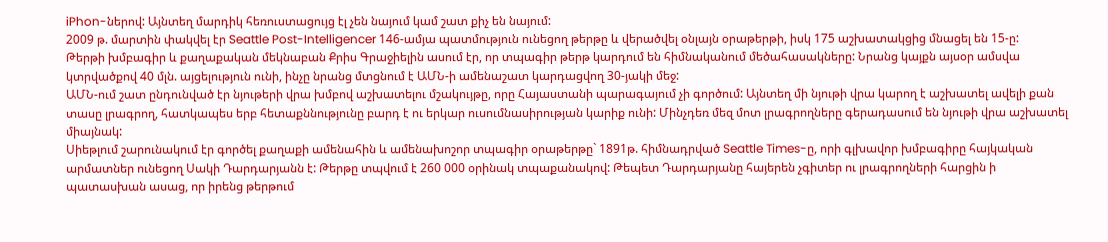iPhon-ներով: Այնտեղ մարդիկ հեռուստացույց էլ չեն նայում կամ շատ քիչ են նայում:
2009 թ. մարտին փակվել էր Seattle Post-Intelligencer 146-ամյա պատմություն ունեցող թերթը և վերածվել օնլայն օրաթերթի, իսկ 175 աշխատակցից մնացել են 15-ը:
Թերթի խմբագիր և քաղաքական մեկնաբան Քրիս Գրաջիելին ասում էր, որ տպագիր թերթ կարդում են հիմնականում մեծահասակները: Նրանց կայքն այսօր ամսվա կտրվածքով 40 մլն. այցելություն ունի, ինչը նրանց մտցնում է ԱՄՆ-ի ամենաշատ կարդացվող 30-յակի մեջ:
ԱՄՆ-ում շատ ընդունված էր նյութերի վրա խմբով աշխատելու մշակույթը, որը Հայաստանի պարագայում չի գործում: Այնտեղ մի նյութի վրա կարող է աշխատել ավելի քան տասը լրագրող, հատկապես երբ հետաքննությունը բարդ է ու երկար ուսումնասիրության կարիք ունի: Մինչդեռ մեզ մոտ լրագրողները գերադասում են նյութի վրա աշխատել միայնակ:
Սիեթլում շարունակում էր գործել քաղաքի ամենահին և ամենախոշոր տպագիր օրաթերթը` 1891թ. հիմնադրված Seattle Times-ը, որի գլխավոր խմբագիրը հայկական արմատներ ունեցող Սակի Դարդարյանն է: Թերթը տպվում է 260 000 օրինակ տպաքանակով: Թեպետ Դարդարյանը հայերեն չգիտեր ու լրագրողների հարցին ի պատասխան ասաց, որ իրենց թերթում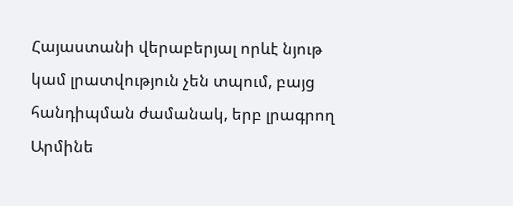Հայաստանի վերաբերյալ որևէ նյութ կամ լրատվություն չեն տպում, բայց հանդիպման ժամանակ, երբ լրագրող Արմինե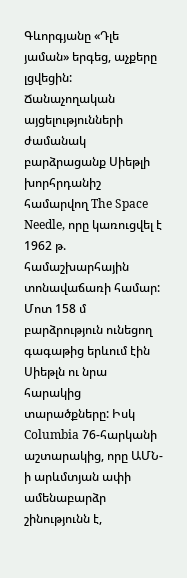Գևորգյանը «Դլե յաման» երգեց, աչքերը լցվեցին:
Ճանաչողական այցելությունների ժամանակ բարձրացանք Սիեթլի խորհրդանիշ համարվող The Space Needle, որը կառուցվել է 1962 թ. համաշխարհային տոնավաճառի համար: Մոտ 158 մ բարձրություն ունեցող գագաթից երևում էին Սիեթլն ու նրա հարակից տարածքները: Իսկ Columbia 76-հարկանի աշտարակից, որը ԱՄՆ-ի արևմտյան ափի ամենաբարձր շինությունն է,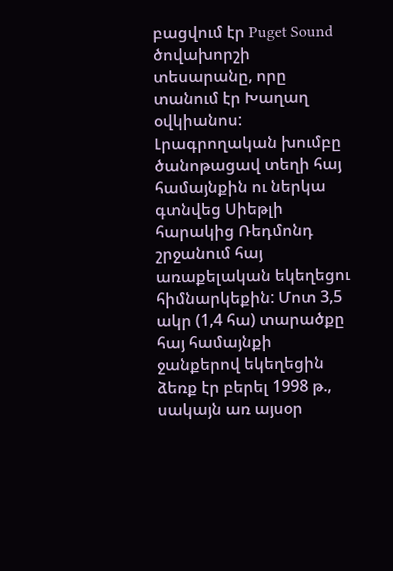բացվում էր Puget Sound ծովախորշի տեսարանը, որը տանում էր Խաղաղ օվկիանոս:
Լրագրողական խումբը ծանոթացավ տեղի հայ համայնքին ու ներկա գտնվեց Սիեթլի հարակից Ռեդմոնդ շրջանում հայ առաքելական եկեղեցու հիմնարկեքին: Մոտ 3,5 ակր (1,4 հա) տարածքը հայ համայնքի ջանքերով եկեղեցին ձեռք էր բերել 1998 թ., սակայն առ այսօր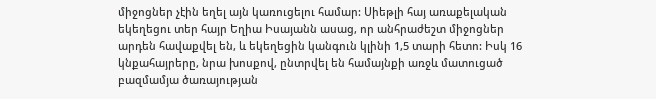միջոցներ չէին եղել այն կառուցելու համար: Սիեթլի հայ առաքելական եկեղեցու տեր հայր Եղիա Իսայանն ասաց, որ անհրաժեշտ միջոցներ արդեն հավաքվել են, և եկեղեցին կանգուն կլինի 1,5 տարի հետո: Իսկ 16 կնքահայրերը, նրա խոսքով, ընտրվել են համայնքի առջև մատուցած բազմամյա ծառայության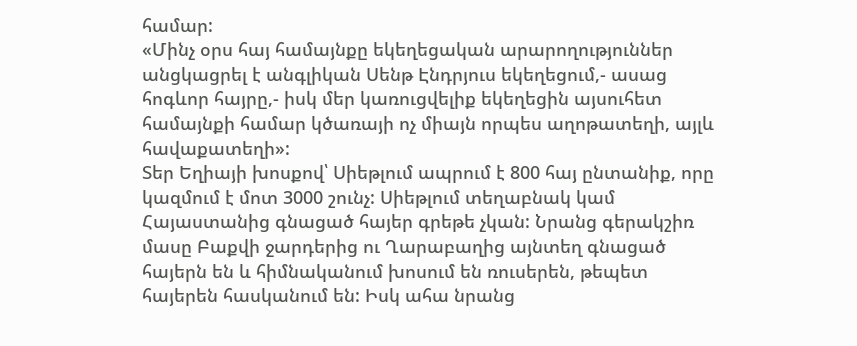համար:
«Մինչ օրս հայ համայնքը եկեղեցական արարողություններ անցկացրել է անգլիկան Սենթ Էնդրյուս եկեղեցում,- ասաց հոգևոր հայրը,- իսկ մեր կառուցվելիք եկեղեցին այսուհետ համայնքի համար կծառայի ոչ միայն որպես աղոթատեղի, այլև հավաքատեղի»:
Տեր Եղիայի խոսքով՝ Սիեթլում ապրում է 800 հայ ընտանիք, որը կազմում է մոտ 3000 շունչ: Սիեթլում տեղաբնակ կամ Հայաստանից գնացած հայեր գրեթե չկան: Նրանց գերակշիռ մասը Բաքվի ջարդերից ու Ղարաբաղից այնտեղ գնացած հայերն են և հիմնականում խոսում են ռուսերեն, թեպետ հայերեն հասկանում են: Իսկ ահա նրանց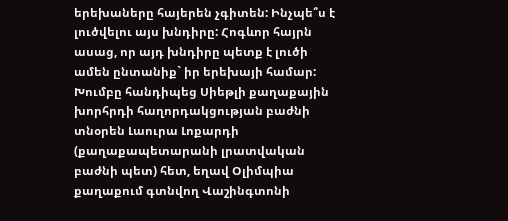երեխաները հայերեն չգիտեն: Ինչպե՞ս է լուծվելու այս խնդիրը: Հոգևոր հայրն ասաց, որ այդ խնդիրը պետք է լուծի ամեն ընտանիք` իր երեխայի համար:
Խումբը հանդիպեց Սիեթլի քաղաքային խորհրդի հաղորդակցության բաժնի տնօրեն Լաուրա Լոքարդի (քաղաքապետարանի լրատվական բաժնի պետ) հետ, եղավ Օլիմպիա քաղաքում գտնվող Վաշինգտոնի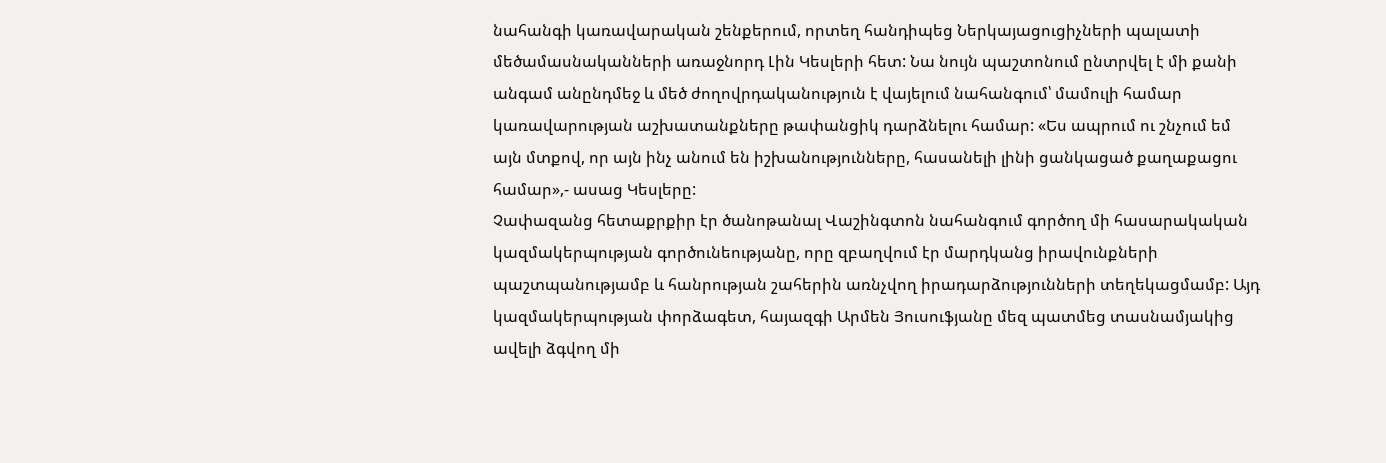նահանգի կառավարական շենքերում, որտեղ հանդիպեց Ներկայացուցիչների պալատի մեծամասնականների առաջնորդ Լին Կեսլերի հետ: Նա նույն պաշտոնում ընտրվել է մի քանի անգամ անընդմեջ և մեծ ժողովրդականություն է վայելում նահանգում՝ մամուլի համար կառավարության աշխատանքները թափանցիկ դարձնելու համար: «Ես ապրում ու շնչում եմ այն մտքով, որ այն ինչ անում են իշխանությունները, հասանելի լինի ցանկացած քաղաքացու համար»,- ասաց Կեսլերը:
Չափազանց հետաքրքիր էր ծանոթանալ Վաշինգտոն նահանգում գործող մի հասարակական կազմակերպության գործունեությանը, որը զբաղվում էր մարդկանց իրավունքների պաշտպանությամբ և հանրության շահերին առնչվող իրադարձությունների տեղեկացմամբ: Այդ կազմակերպության փորձագետ, հայազգի Արմեն Յուսուֆյանը մեզ պատմեց տասնամյակից ավելի ձգվող մի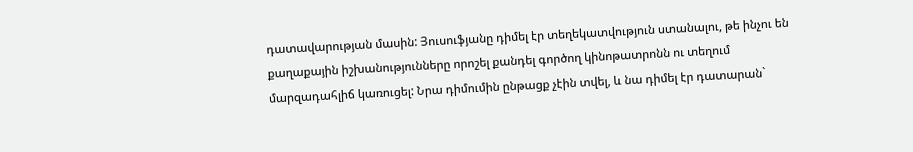դատավարության մասին: Յուսուֆյանը դիմել էր տեղեկատվություն ստանալու, թե ինչու են քաղաքային իշխանությունները որոշել քանդել գործող կինոթատրոնն ու տեղում մարզադահլիճ կառուցել: Նրա դիմումին ընթացք չէին տվել, և նա դիմել էր դատարան`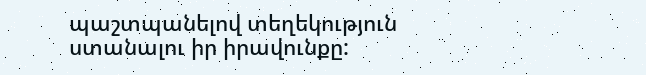պաշտպանելով տեղեկություն ստանալու իր իրավունքը: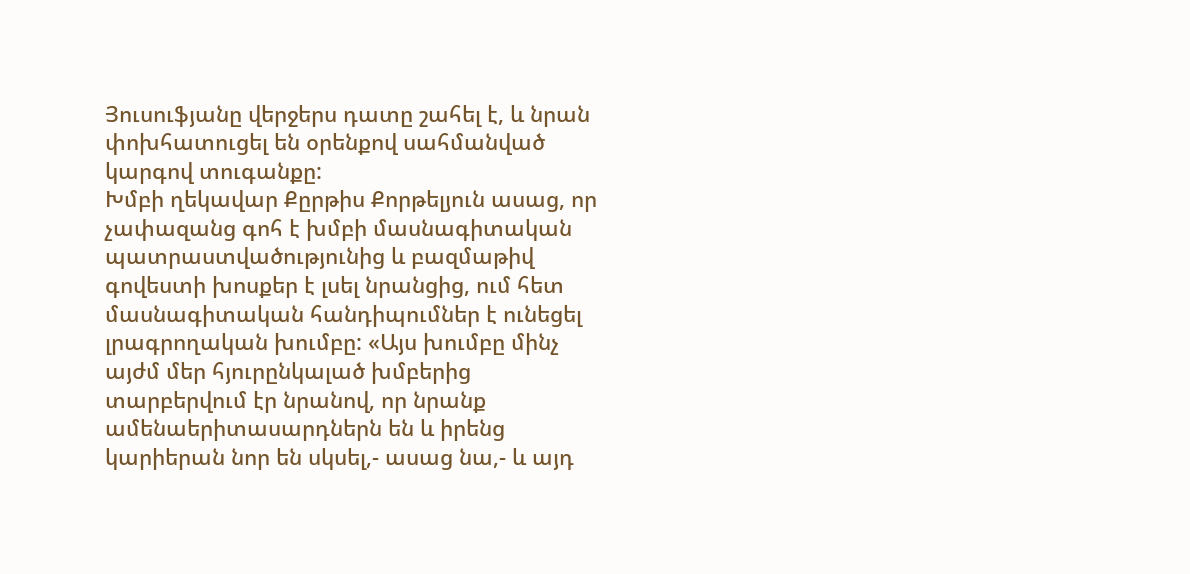Յուսուֆյանը վերջերս դատը շահել է, և նրան փոխհատուցել են օրենքով սահմանված կարգով տուգանքը:
Խմբի ղեկավար Քըրթիս Քորթելյուն ասաց, որ չափազանց գոհ է խմբի մասնագիտական պատրաստվածությունից և բազմաթիվ գովեստի խոսքեր է լսել նրանցից, ում հետ մասնագիտական հանդիպումներ է ունեցել լրագրողական խումբը: «Այս խումբը մինչ այժմ մեր հյուրընկալած խմբերից տարբերվում էր նրանով, որ նրանք ամենաերիտասարդներն են և իրենց կարիերան նոր են սկսել,- ասաց նա,- և այդ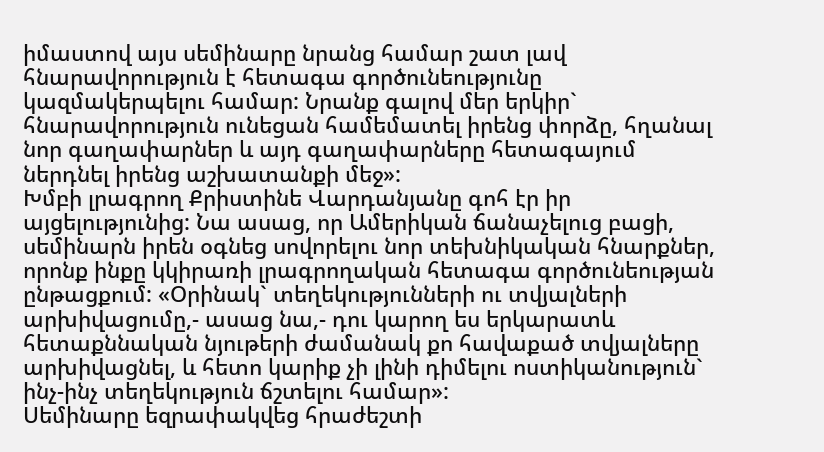իմաստով այս սեմինարը նրանց համար շատ լավ հնարավորություն է հետագա գործունեությունը կազմակերպելու համար: Նրանք գալով մեր երկիր` հնարավորություն ունեցան համեմատել իրենց փորձը, հղանալ նոր գաղափարներ և այդ գաղափարները հետագայում ներդնել իրենց աշխատանքի մեջ»:
Խմբի լրագրող Քրիստինե Վարդանյանը գոհ էր իր այցելությունից: Նա ասաց, որ Ամերիկան ճանաչելուց բացի, սեմինարն իրեն օգնեց սովորելու նոր տեխնիկական հնարքներ, որոնք ինքը կկիրառի լրագրողական հետագա գործունեության ընթացքում: «Օրինակ` տեղեկությունների ու տվյալների արխիվացումը,- ասաց նա,- դու կարող ես երկարատև հետաքննական նյութերի ժամանակ քո հավաքած տվյալները արխիվացնել, և հետո կարիք չի լինի դիմելու ոստիկանություն` ինչ-ինչ տեղեկություն ճշտելու համար»:
Սեմինարը եզրափակվեց հրաժեշտի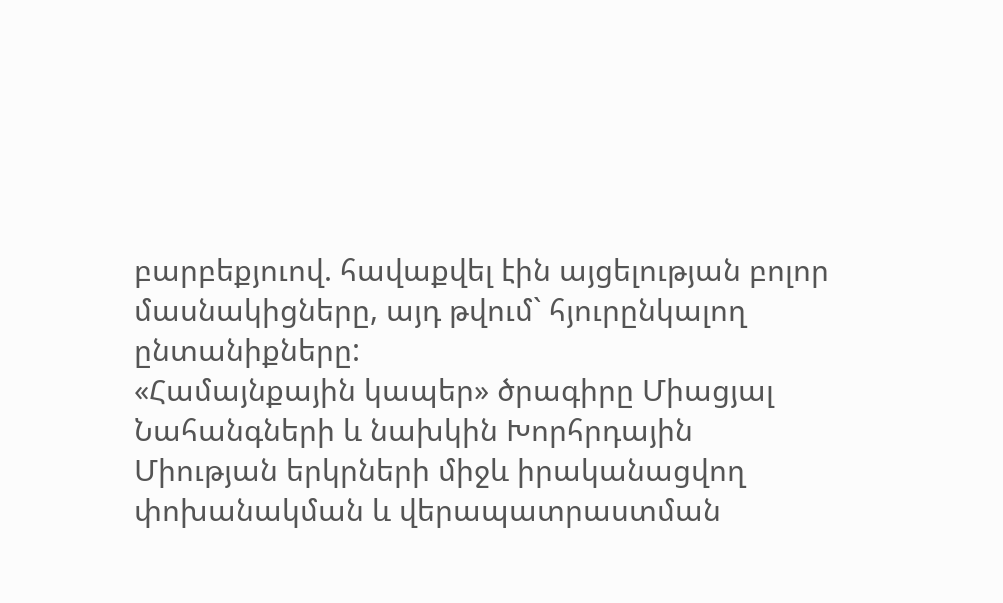բարբեքյուով. հավաքվել էին այցելության բոլոր մասնակիցները, այդ թվում` հյուրընկալող ընտանիքները:
«Համայնքային կապեր» ծրագիրը Միացյալ Նահանգների և նախկին Խորհրդային Միության երկրների միջև իրականացվող փոխանակման և վերապատրաստման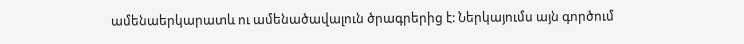ամենաերկարատև ու ամենածավալուն ծրագրերից է: Ներկայումս այն գործում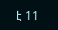է 11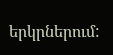երկրներում: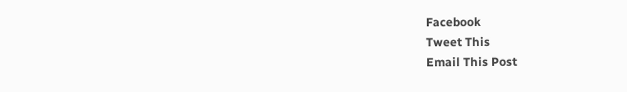Facebook
Tweet This
Email This Post